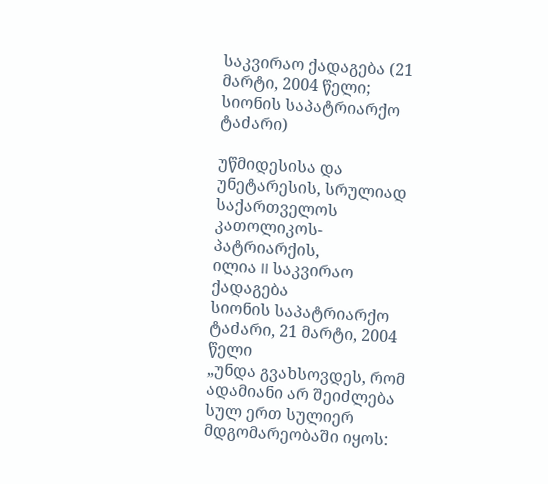საკვირაო ქადაგება (21 მარტი, 2004 წელი; სიონის საპატრიარქო ტაძარი)

უწმიდესისა და უნეტარესის, სრულიად საქართველოს კათოლიკოს-პატრიარქის,
ილია II საკვირაო ქადაგება
სიონის საპატრიარქო ტაძარი, 21 მარტი, 2004 წელი
„უნდა გვახსოვდეს, რომ ადამიანი არ შეიძლება
სულ ერთ სულიერ მდგომარეობაში იყოს: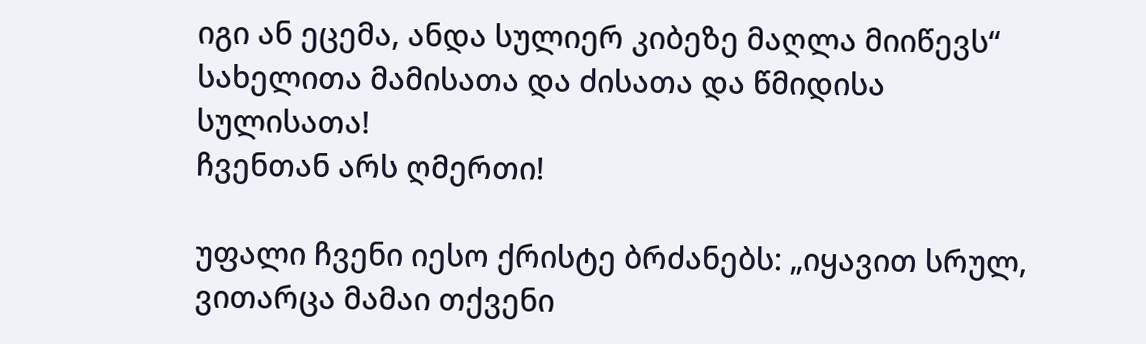იგი ან ეცემა, ანდა სულიერ კიბეზე მაღლა მიიწევს“
სახელითა მამისათა და ძისათა და წმიდისა სულისათა!
ჩვენთან არს ღმერთი!

უფალი ჩვენი იესო ქრისტე ბრძანებს: „იყავით სრულ, ვითარცა მამაი თქვენი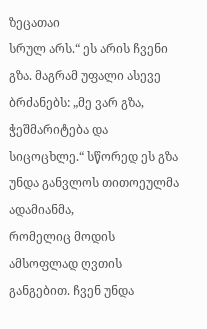ზეცათაი
სრულ არს.“ ეს არის ჩვენი გზა. მაგრამ უფალი ასევე ბრძანებს: „მე ვარ გზა,
ჭეშმარიტება და სიცოცხლე.“ სწორედ ეს გზა უნდა განვლოს თითოეულმა ადამიანმა,
რომელიც მოდის ამსოფლად ღვთის განგებით. ჩვენ უნდა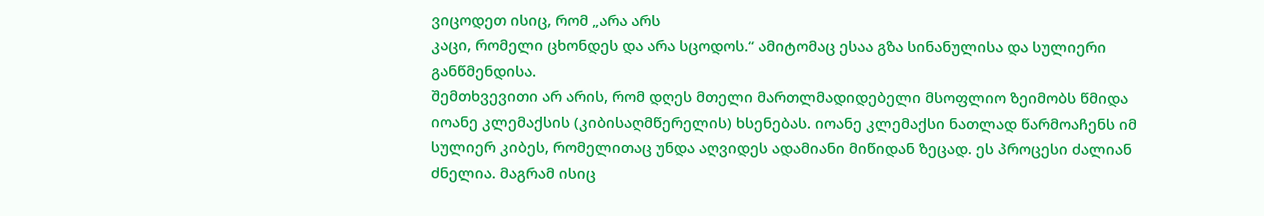ვიცოდეთ ისიც, რომ „არა არს
კაცი, რომელი ცხონდეს და არა სცოდოს.“ ამიტომაც ესაა გზა სინანულისა და სულიერი
განწმენდისა.
შემთხვევითი არ არის, რომ დღეს მთელი მართლმადიდებელი მსოფლიო ზეიმობს წმიდა
იოანე კლემაქსის (კიბისაღმწერელის) ხსენებას. იოანე კლემაქსი ნათლად წარმოაჩენს იმ
სულიერ კიბეს, რომელითაც უნდა აღვიდეს ადამიანი მიწიდან ზეცად. ეს პროცესი ძალიან
ძნელია. მაგრამ ისიც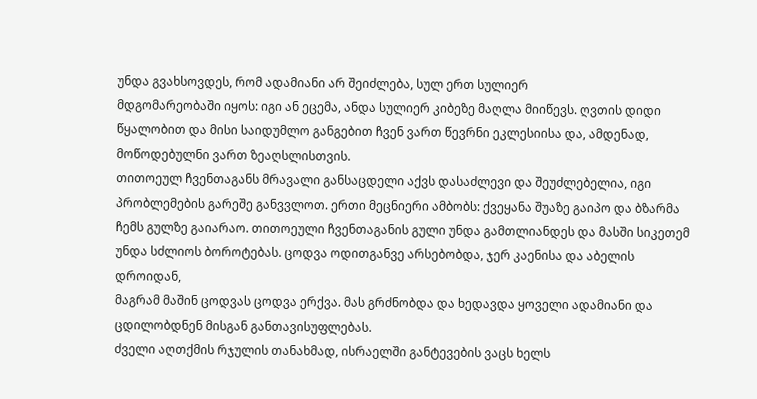უნდა გვახსოვდეს, რომ ადამიანი არ შეიძლება, სულ ერთ სულიერ
მდგომარეობაში იყოს: იგი ან ეცემა, ანდა სულიერ კიბეზე მაღლა მიიწევს. ღვთის დიდი
წყალობით და მისი საიდუმლო განგებით ჩვენ ვართ წევრნი ეკლესიისა და, ამდენად,
მოწოდებულნი ვართ ზეაღსლისთვის.
თითოეულ ჩვენთაგანს მრავალი განსაცდელი აქვს დასაძლევი და შეუძლებელია, იგი
პრობლემების გარეშე განვვლოთ. ერთი მეცნიერი ამბობს: ქვეყანა შუაზე გაიპო და ბზარმა
ჩემს გულზე გაიარაო. თითოეული ჩვენთაგანის გული უნდა გამთლიანდეს და მასში სიკეთემ
უნდა სძლიოს ბოროტებას. ცოდვა ოდითგანვე არსებობდა, ჯერ კაენისა და აბელის დროიდან,
მაგრამ მაშინ ცოდვას ცოდვა ერქვა. მას გრძნობდა და ხედავდა ყოველი ადამიანი და
ცდილობდნენ მისგან განთავისუფლებას.
ძველი აღთქმის რჯულის თანახმად, ისრაელში განტევების ვაცს ხელს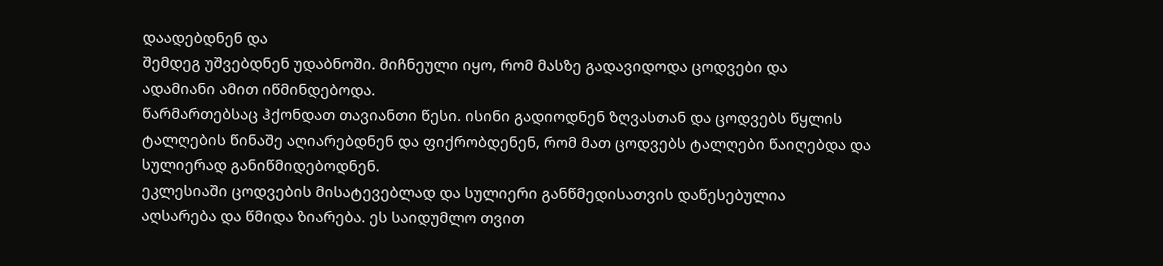დაადებდნენ და
შემდეგ უშვებდნენ უდაბნოში. მიჩნეული იყო, რომ მასზე გადავიდოდა ცოდვები და
ადამიანი ამით იწმინდებოდა.
წარმართებსაც ჰქონდათ თავიანთი წესი. ისინი გადიოდნენ ზღვასთან და ცოდვებს წყლის
ტალღების წინაშე აღიარებდნენ და ფიქრობდენენ, რომ მათ ცოდვებს ტალღები წაიღებდა და
სულიერად განიწმიდებოდნენ.
ეკლესიაში ცოდვების მისატევებლად და სულიერი განწმედისათვის დაწესებულია
აღსარება და წმიდა ზიარება. ეს საიდუმლო თვით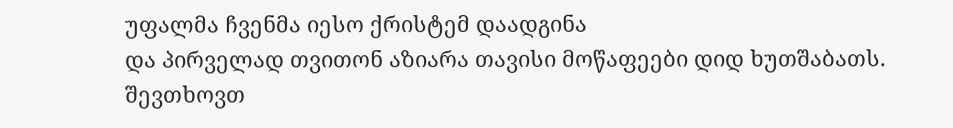უფალმა ჩვენმა იესო ქრისტემ დაადგინა
და პირველად თვითონ აზიარა თავისი მოწაფეები დიდ ხუთშაბათს.
შევთხოვთ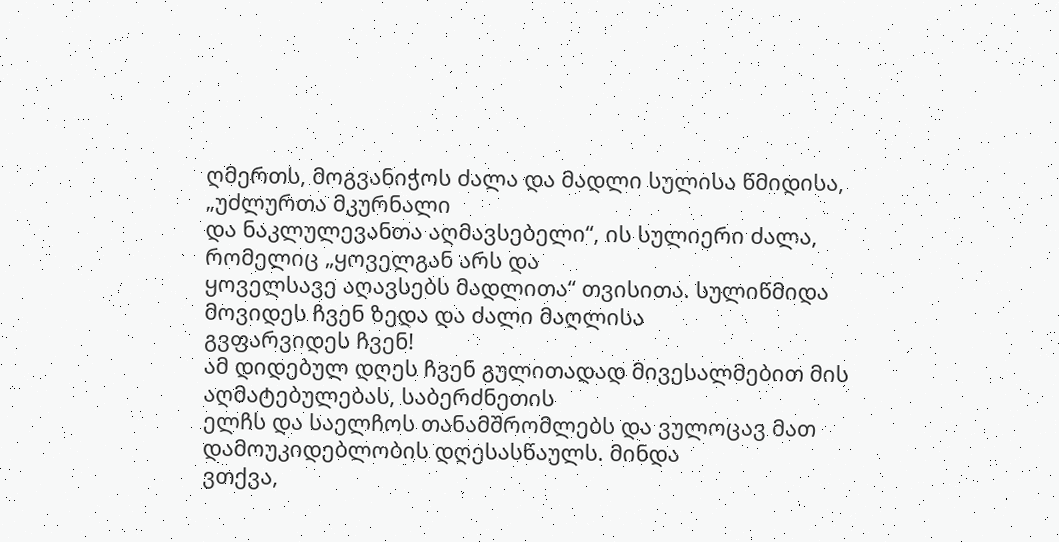ღმერთს, მოგვანიჭოს ძალა და მადლი სულისა წმიდისა, „უძლურთა მკურნალი
და ნაკლულევანთა აღმავსებელი“, ის სულიერი ძალა, რომელიც „ყოველგან არს და
ყოველსავე აღავსებს მადლითა“ თვისითა. სულიწმიდა მოვიდეს ჩვენ ზედა და ძალი მაღლისა
გვფარვიდეს ჩვენ!
ამ დიდებულ დღეს ჩვენ გულითადად მივესალმებით მის აღმატებულებას, საბერძნეთის
ელჩს და საელჩოს თანამშრომლებს და ვულოცავ მათ დამოუკიდებლობის დღესასწაულს. მინდა
ვთქვა,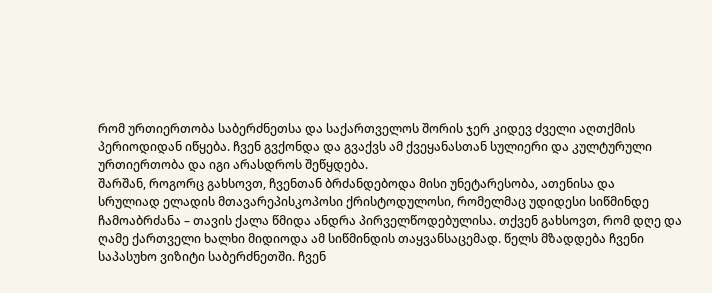რომ ურთიერთობა საბერძნეთსა და საქართველოს შორის ჯერ კიდევ ძველი აღთქმის
პერიოდიდან იწყება. ჩვენ გვქონდა და გვაქვს ამ ქვეყანასთან სულიერი და კულტურული
ურთიერთობა და იგი არასდროს შეწყდება.
შარშან, როგორც გახსოვთ, ჩვენთან ბრძანდებოდა მისი უნეტარესობა, ათენისა და
სრულიად ელადის მთავარეპისკოპოსი ქრისტოდულოსი, რომელმაც უდიდესი სიწმინდე
ჩამოაბრძანა – თავის ქალა წმიდა ანდრა პირველწოდებულისა. თქვენ გახსოვთ, რომ დღე და
ღამე ქართველი ხალხი მიდიოდა ამ სიწმინდის თაყვანსაცემად. წელს მზადდება ჩვენი
საპასუხო ვიზიტი საბერძნეთში. ჩვენ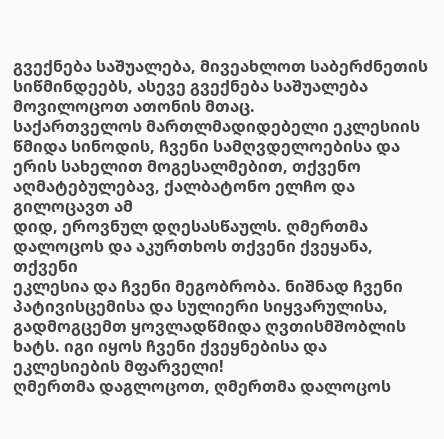გვექნება საშუალება, მივეახლოთ საბერძნეთის
სიწმინდეებს, ასევე გვექნება საშუალება მოვილოცოთ ათონის მთაც.
საქართველოს მართლმადიდებელი ეკლესიის წმიდა სინოდის, ჩვენი სამღვდელოებისა და
ერის სახელით მოგესალმებით, თქვენო აღმატებულებავ, ქალბატონო ელჩო და გილოცავთ ამ
დიდ, ეროვნულ დღესასწაულს. ღმერთმა დალოცოს და აკურთხოს თქვენი ქვეყანა, თქვენი
ეკლესია და ჩვენი მეგობრობა. ნიშნად ჩვენი პატივისცემისა და სულიერი სიყვარულისა,
გადმოგცემთ ყოვლადწმიდა ღვთისმშობლის ხატს. იგი იყოს ჩვენი ქვეყნებისა და
ეკლესიების მფარველი!
ღმერთმა დაგლოცოთ, ღმერთმა დალოცოს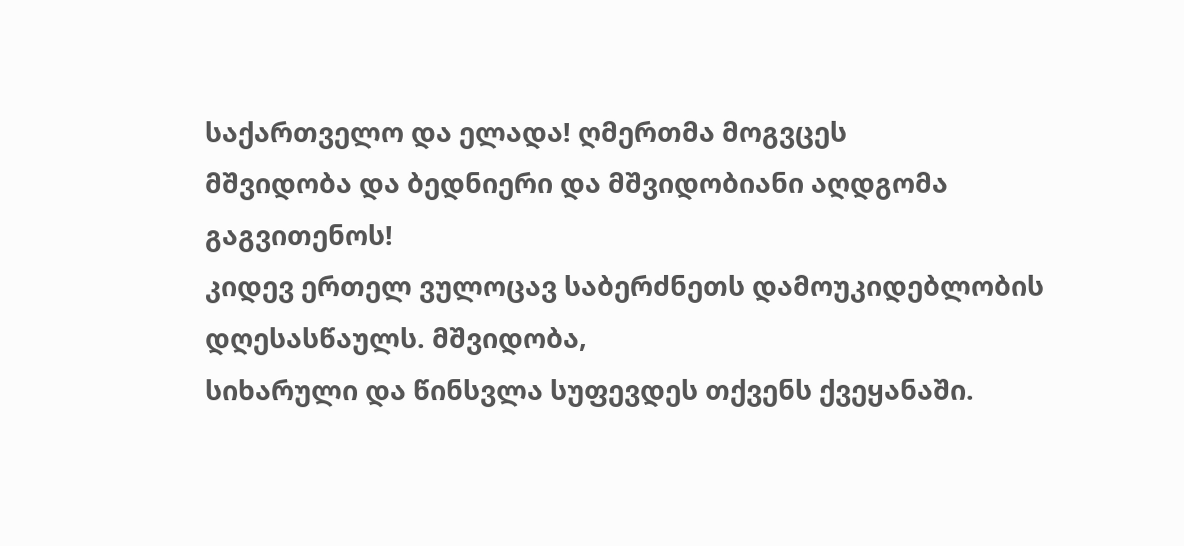საქართველო და ელადა! ღმერთმა მოგვცეს
მშვიდობა და ბედნიერი და მშვიდობიანი აღდგომა გაგვითენოს!
კიდევ ერთელ ვულოცავ საბერძნეთს დამოუკიდებლობის დღესასწაულს. მშვიდობა,
სიხარული და წინსვლა სუფევდეს თქვენს ქვეყანაში.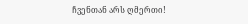ჩვენთან არს ღმერთი!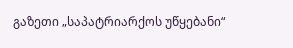გაზეთი „საპატრიარქოს უწყებანი“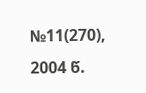№11(270),
2004 წ.